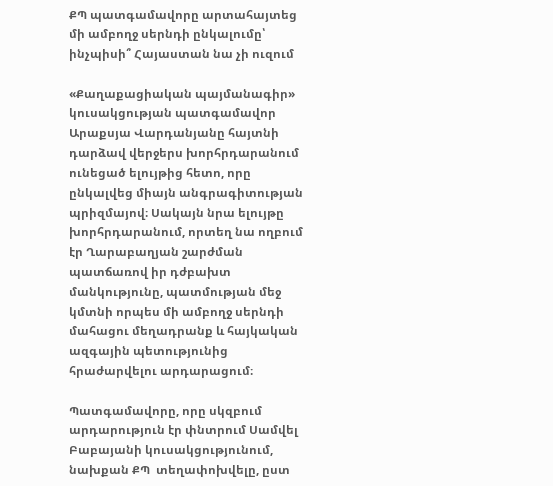ՔՊ պատգամավորը արտահայտեց մի ամբողջ սերնդի ընկալումը՝ ինչպիսի՞ Հայաստան նա չի ուզում

«Քաղաքացիական պայմանագիր» կուսակցության պատգամավոր Արաքսյա Վարդանյանը հայտնի դարձավ վերջերս խորհրդարանում ունեցած ելույթից հետո, որը ընկալվեց միայն անգրագիտության պրիզմայով։ Սակայն նրա ելույթը խորհրդարանում, որտեղ նա ողբում էր Ղարաբաղյան շարժման պատճառով իր դժբախտ մանկությունը, պատմության մեջ կմտնի որպես մի ամբողջ սերնդի մահացու մեղադրանք և հայկական ազգային պետությունից հրաժարվելու արդարացում։

Պատգամավորը, որը սկզբում արդարություն էր փնտրում Սամվել Բաբայանի կուսակցությունում, նախքան ՔՊ  տեղափոխվելը, ըստ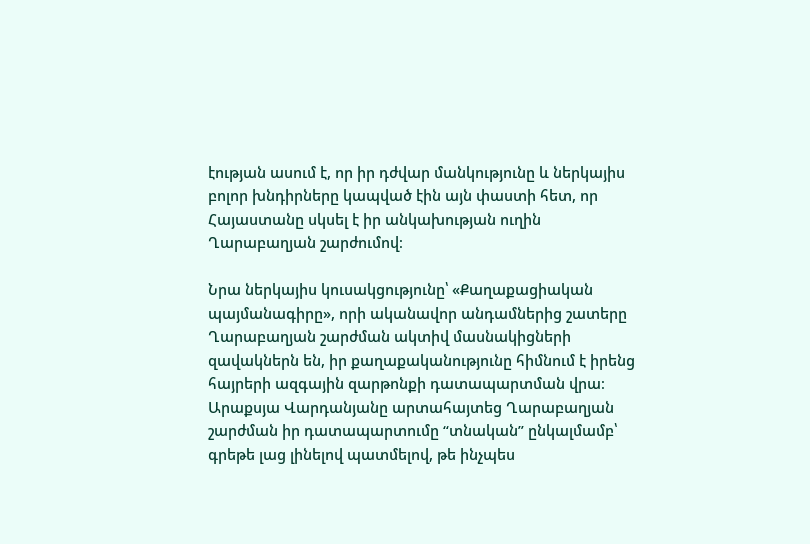էության ասում է, որ իր դժվար մանկությունը և ներկայիս բոլոր խնդիրները կապված էին այն փաստի հետ, որ Հայաստանը սկսել է իր անկախության ուղին Ղարաբաղյան շարժումով։

Նրա ներկայիս կուսակցությունը՝ «Քաղաքացիական պայմանագիրը», որի ականավոր անդամներից շատերը Ղարաբաղյան շարժման ակտիվ մասնակիցների զավակներն են, իր քաղաքականությունը հիմնում է իրենց հայրերի ազգային զարթոնքի դատապարտման վրա։ Արաքսյա Վարդանյանը արտահայտեց Ղարաբաղյան շարժման իր դատապարտումը “տնական” ընկալմամբ՝ գրեթե լաց լինելով պատմելով, թե ինչպես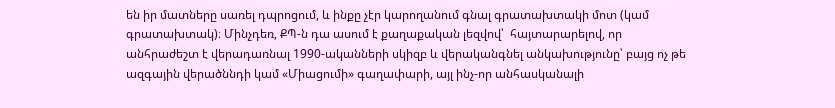են իր մատները սառել դպրոցում, և ինքը չէր կարողանում գնալ գրատախտակի մոտ (կամ գրատախտակ)։ Մինչդեռ, ՔՊ-ն դա ասում է քաղաքական լեզվով՝  հայտարարելով, որ անհրաժեշտ է վերադառնալ 1990-ականների սկիզբ և վերականգնել անկախությունը՝ բայց ոչ թե ազգային վերածննդի կամ «Միացումի» գաղափարի, այլ ինչ-որ անհասկանալի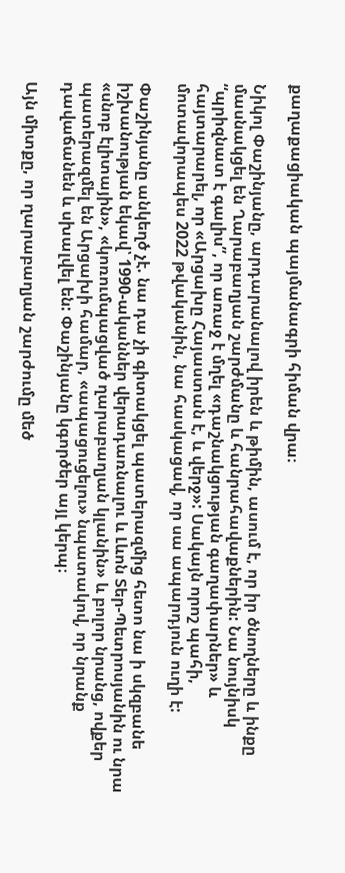քաղաքացիական պայմանագրի հիման վրա։

Նիկոլ Փաշինյանը, արդարանալով իրեն և թիմին, ասում է, որ իր ծնողները և ինքը մասնակցել են Ղարաբաղյան շարժմանը և հանրահավաքներին: Նա նույնիսկ “պրիզնատ է գալիս”, որ առաջ է մղել «դաշնակցության գաղափարներ» և հայտարարել, որ «Արցախը Հայաստան է, և վերջ»: Սակայն որոշ պահի, մոտավորապես 2022 թվականին, նա հասկացավ, որ սա ապարդյուն ուղի է:

Փաշինյանը անկեղծ չէ. նա դա չի գիտակցել պատերազմից հետո նա ի սկզբանե իշխանության եկավ՝ 1990-ականներ վերադառնալու և Լևոն Տեր-Պետրոսյանին ու նրա «սնոբ էլիտային», «կոռումպացված ղարաբաղյան կլանին» և բոլոր նրանց, ովքեր պատերազմել են Արցախի համար, «ապացուցելու» նպատակով, որ նրանք դավաճանեն և սխալվել են: Փաշինյանը կգործեր այլ կերպ։

Այն միտքը, որ ղարաբաղյան շարժումը մեծ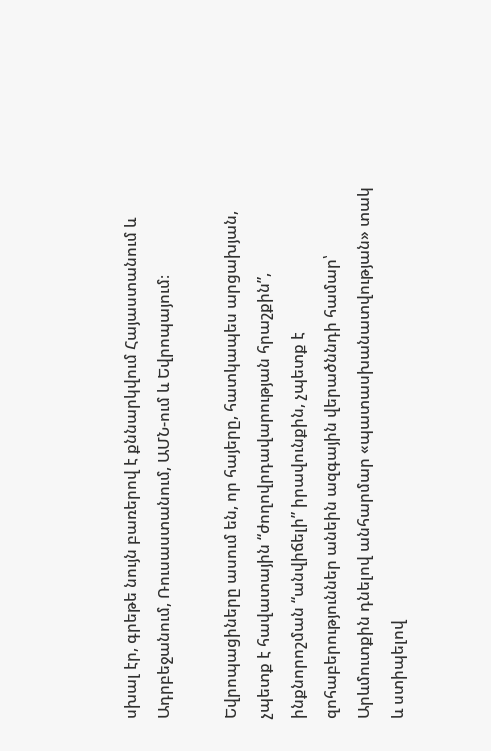սխալ էր, գրեթե նույն բառերով է քննարկվում Հայաստանում և Ադրբեջանում, Ռուսաստանում, ԱՄՆ-ում և Եվրոպայում։

Եվրոպացիները ասում են, որ հայերը, հատկապես արցախյան, չպետք է հավատային “ժողովրդավարության հրաշքին”, ինքնորոշման “անվիճելի” իրավունքին, չպետք է զոհաբերություններ անեին ազգային վերածննդի համար՝ Արևմուտքին դնելով անհարմար «պատասխանատվության» տակ և ստիպելով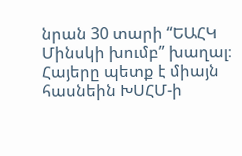նրան 30 տարի “ԵԱՀԿ Մինսկի խումբ” խաղալ։ Հայերը պետք է միայն հասնեին ԽՍՀՄ-ի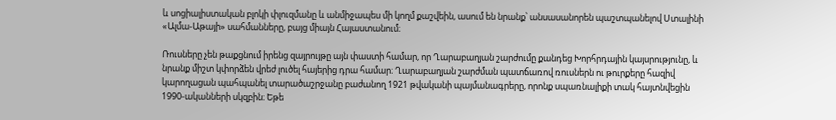և սոցիալիստական բլոկի փլուզմանը և անմիջապես մի կողմ քաշվեին, ասում են նրանք՝ անսասանորեն պաշտպանելով Ստալինի «Ալմա-Աթայի» սահմանները, բայց միայն Հայաստանում։

Ռուսները չեն թաքցնում իրենց զայրույթը այն փաստի համար, որ Ղարաբաղյան շարժումը քանդեց Խորհրդային կայսրությունը, և նրանք միշտ կփորձեն վրեժ լուծել հայերից դրա համար։ Ղարաբաղյան շարժման պատճառով ռուսներն ու թուրքերը հազիվ կարողացան պահպանել տարածաշրջանը բաժանող 1921 թվականի պայմանագրերը, որոնք սպառնալիքի տակ հայտնվեցին 1990-ականների սկզբին։ Եթե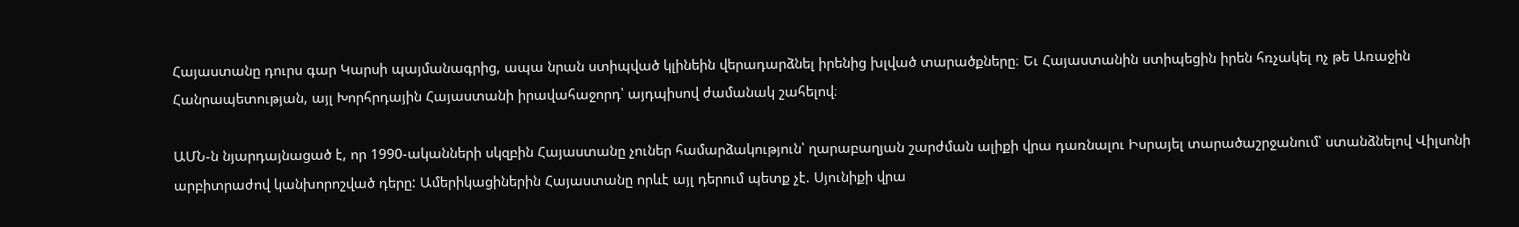Հայաստանը դուրս գար Կարսի պայմանագրից, ապա նրան ստիպված կլինեին վերադարձնել իրենից խլված տարածքները։ Եւ Հայաստանին ստիպեցին իրեն հռչակել ոչ թե Առաջին Հանրապետության, այլ Խորհրդային Հայաստանի իրավահաջորդ՝ այդպիսով ժամանակ շահելով։

ԱՄՆ-ն նյարդայնացած է, որ 1990-ականների սկզբին Հայաստանը չուներ համարձակություն՝ ղարաբաղյան շարժման ալիքի վրա դառնալու Իսրայել տարածաշրջանում՝ ստանձնելով Վիլսոնի արբիտրաժով կանխորոշված դերը: Ամերիկացիներին Հայաստանը որևէ այլ դերում պետք չէ. Սյունիքի վրա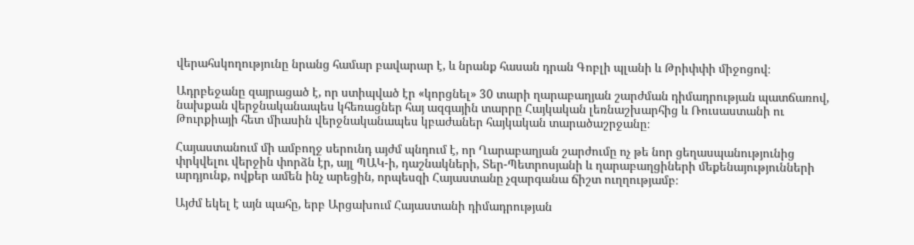վերահսկողությունը նրանց համար բավարար է, և նրանք հասան դրան Գոբլի պլանի և Թրիփփի միջոցով։

Ադրբեջանը զայրացած է, որ ստիպված էր «կորցնել» 30 տարի ղարաբաղյան շարժման դիմադրության պատճառով, նախքան վերջնականապես կհեռացներ հայ ազգային տարրը Հայկական լեռնաշխարհից և Ռուսաստանի ու Թուրքիայի հետ միասին վերջնականապես կբաժաներ հայկական տարածաշրջանը։

Հայաստանում մի ամբողջ սերունդ այժմ պնդում է, որ Ղարաբաղյան շարժումը ոչ թե նոր ցեղասպանությունից փրկվելու վերջին փորձն էր, այլ ՊԱԿ-ի, դաշնակների, Տեր-Պետրոսյանի և ղարաբաղցիների մեքենայությունների արդյունք, ովքեր ամեն ինչ արեցին, որպեսզի Հայաստանը չզարգանա ճիշտ ուղղությամբ։

Այժմ եկել է այն պահը, երբ Արցախում Հայաստանի դիմադրության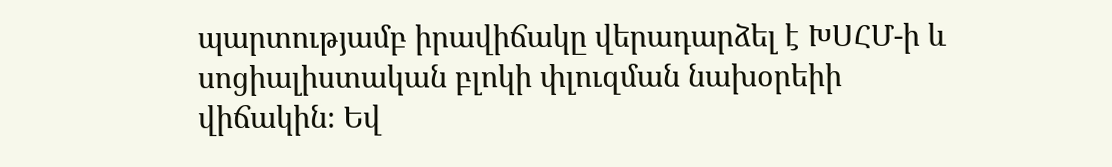պարտությամբ իրավիճակը վերադարձել է ԽՍՀՄ-ի և սոցիալիստական բլոկի փլուզման նախօրեիի վիճակին։ Եվ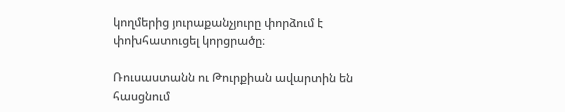կողմերից յուրաքանչյուրը փորձում է փոխհատուցել կորցրածը։

Ռուսաստանն ու Թուրքիան ավարտին են հասցնում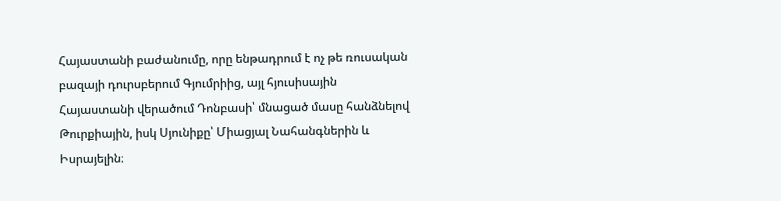Հայաստանի բաժանումը, որը ենթադրում է ոչ թե ռուսական բազայի դուրսբերում Գյումրիից, այլ հյուսիսային Հայաստանի վերածում Դոնբասի՝ մնացած մասը հանձնելով Թուրքիային, իսկ Սյունիքը՝ Միացյալ Նահանգներին և Իսրայելին։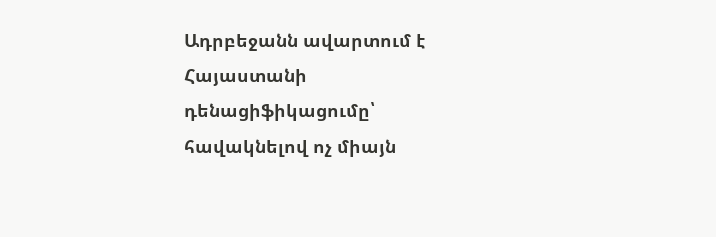Ադրբեջանն ավարտում է Հայաստանի դենացիֆիկացումը՝ հավակնելով ոչ միայն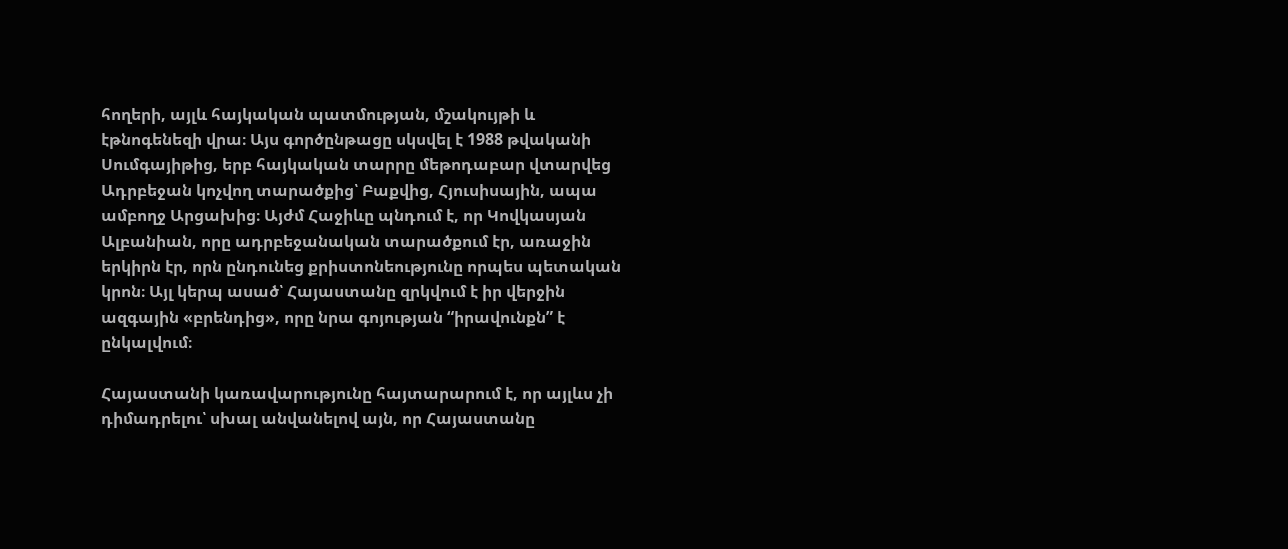հողերի, այլև հայկական պատմության, մշակույթի և էթնոգենեզի վրա։ Այս գործընթացը սկսվել է 1988 թվականի Սումգայիթից, երբ հայկական տարրը մեթոդաբար վտարվեց Ադրբեջան կոչվող տարածքից՝ Բաքվից, Հյուսիսային, ապա ամբողջ Արցախից։ Այժմ Հաջիևը պնդում է, որ Կովկասյան Ալբանիան, որը ադրբեջանական տարածքում էր, առաջին երկիրն էր, որն ընդունեց քրիստոնեությունը որպես պետական կրոն։ Այլ կերպ ասած՝ Հայաստանը զրկվում է իր վերջին ազգային «բրենդից», որը նրա գոյության “իրավունքն” է ընկալվում։

Հայաստանի կառավարությունը հայտարարում է, որ այլևս չի դիմադրելու՝ սխալ անվանելով այն, որ Հայաստանը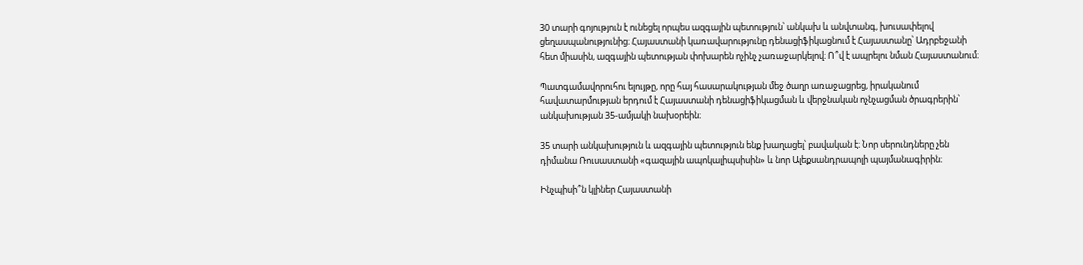30 տարի գոյություն է ունեցել որպես ազգային պետություն՝ անկախ և անվտանգ, խուսափելով ցեղասպանությունից։ Հայաստանի կառավարությունը դենացիֆիկացնում է Հայաստանը՝ Ադրբեջանի հետ միասին, ազգային պետության փոխարեն ոչինչ չառաջարկելով։ Ո՞վ է ապրելու նման Հայաստանում։

Պատգամավորուհու ելույթը, որը հայ հասարակության մեջ ծաղր առաջացրեց, իրականում հավատարմության երդում է Հայաստանի դենացիֆիկացման և վերջնական ոչնչացման ծրագրերին՝ անկախության 35-ամյակի նախօրեին։

35 տարի անկախություն և ազգային պետություն ենք խաղացել՝ բավական է։ Նոր սերունդները չեն դիմանա Ռուսաստանի «գազային ապոկալիպսիսին» և նոր Ալեքսանդրապոլի պայմանագիրին։

Ինչպիսի՞ն կլիներ Հայաստանի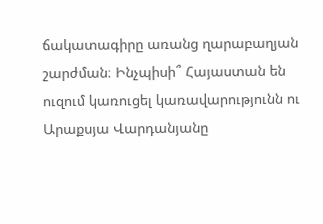ճակատագիրը առանց ղարաբաղյան շարժման։ Ինչպիսի՞ Հայաստան են ուզում կառուցել կառավարությունն ու Արաքսյա Վարդանյանը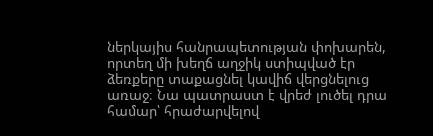ներկայիս հանրապետության փոխարեն, որտեղ մի խեղճ աղջիկ ստիպված էր ձեռքերը տաքացնել կավիճ վերցնելուց առաջ։ Նա պատրաստ է վրեժ լուծել դրա համար՝ հրաժարվելով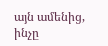այն ամենից, ինչը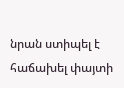նրան ստիպել է հաճախել փայտի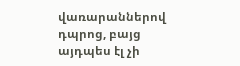վառարաններով դպրոց, բայց այդպես էլ չի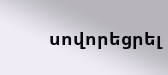սովորեցրել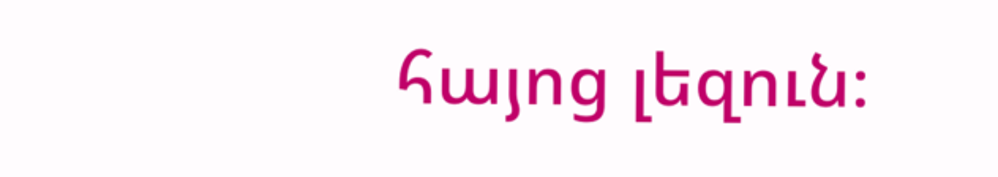հայոց լեզուն։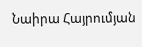Նաիրա Հայրումյան